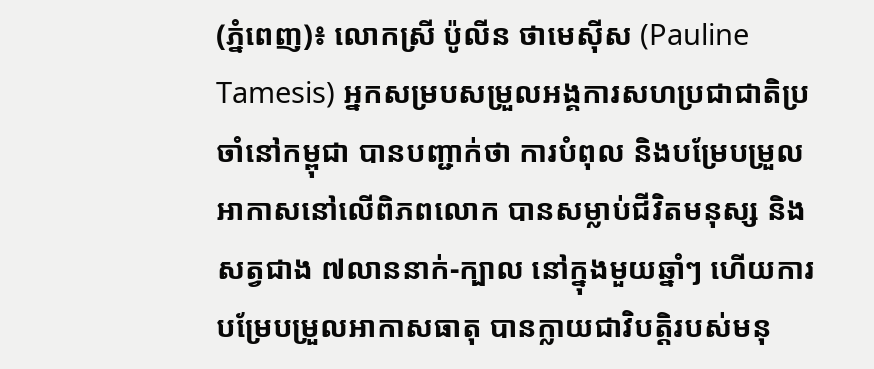(ភ្នំពេញ)៖ លោកស្រី ប៉ូលីន ថាមេស៊ីស (Pauline Tamesis) អ្នកសម្របសម្រួលអង្គការសហប្រជាជាតិប្រចាំនៅកម្ពុជា បានបញ្ជាក់ថា ការបំពុល និងបម្រែបម្រួលអាកាសនៅលើពិភពលោក បានសម្លាប់ជីវិតមនុស្ស និងសត្វជាង ៧លាននាក់-ក្បាល នៅក្នុងមួយឆ្នាំៗ ហើយការបម្រែបម្រួលអាកាសធាតុ បានក្លាយជាវិបត្តិរបស់មនុ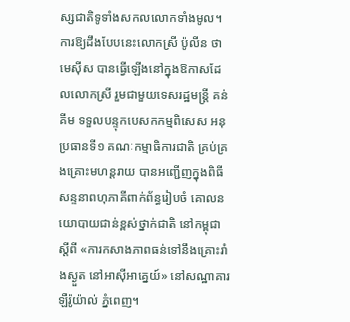ស្សជាតិទូទាំងសកលលោកទាំងមូល។
ការឱ្យដឹងបែបនេះលោកស្រី ប៉ូលីន ថាមេស៊ីស បានធ្វើឡើងនៅក្នុងឱកាសដែលលោកស្រី រួមជាមួយទេសរដ្ឋមន្ត្រី គន់ គីម ទទួលបន្ទុកបេសកកម្មពិសេស អនុប្រធានទី១ គណៈកម្មាធិការជាតិ គ្រប់គ្រងគ្រោះមហន្តរាយ បានអញ្ជើញក្នុងពិធីសន្ទនាពហុភាគីពាក់ព័ន្ធរៀបចំ គោលនយោបាយជាន់ខ្ពស់ថ្នាក់ជាតិ នៅកម្ពុជាស្តីពី «ការកសាងភាពធន់ទៅនឹងគ្រោះរាំងស្ងួត នៅអាស៊ីអាគ្នេយ៍» នៅសណ្ឋាគារឡឺរ៉ូយ៉ាល់ ភ្នំពេញ។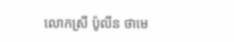លោកស្រី ប៉ូលីន ថាមេ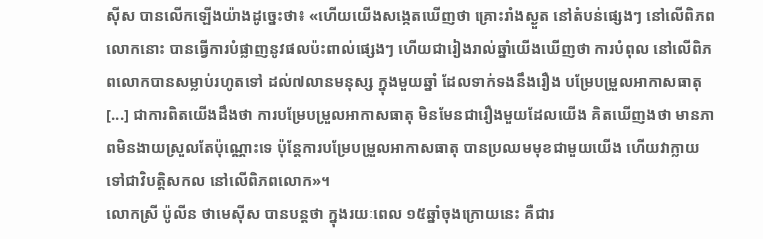ស៊ីស បានលើកឡើងយ៉ាងដូច្នេះថា៖ «ហើយយើងសង្កេតឃើញថា គ្រោះរាំងស្ងួត នៅតំបន់ផ្សេងៗ នៅលើពិភពលោកនោះ បានធ្វើការបំផ្លាញនូវផលប៉ះពាល់ផ្សេងៗ ហើយជារៀងរាល់ឆ្នាំយើងឃើញថា ការបំពុល នៅលើពិភពលោកបានសម្លាប់រហូតទៅ ដល់៧លានមនុស្ស ក្នុងមួយឆ្នាំ ដែលទាក់ទងនឹងរឿង បម្រែបម្រួលអាកាសធាតុ [...] ជាការពិតយើងដឹងថា ការបម្រែបម្រួលអាកាសធាតុ មិនមែនជារឿងមួយដែលយើង គិតឃើញងថា មានភាពមិនងាយស្រួលតែប៉ុណ្ណោះទេ ប៉ុន្តែការបម្រែបម្រួលអាកាសធាតុ បានប្រឈមមុខជាមួយយើង ហើយវាក្លាយទៅជាវិបត្តិសកល នៅលើពិភពលោក»។
លោកស្រី ប៉ូលីន ថាមេស៊ីស បានបន្តថា ក្នុងរយៈពេល ១៥ឆ្នាំចុងក្រោយនេះ គឺជារ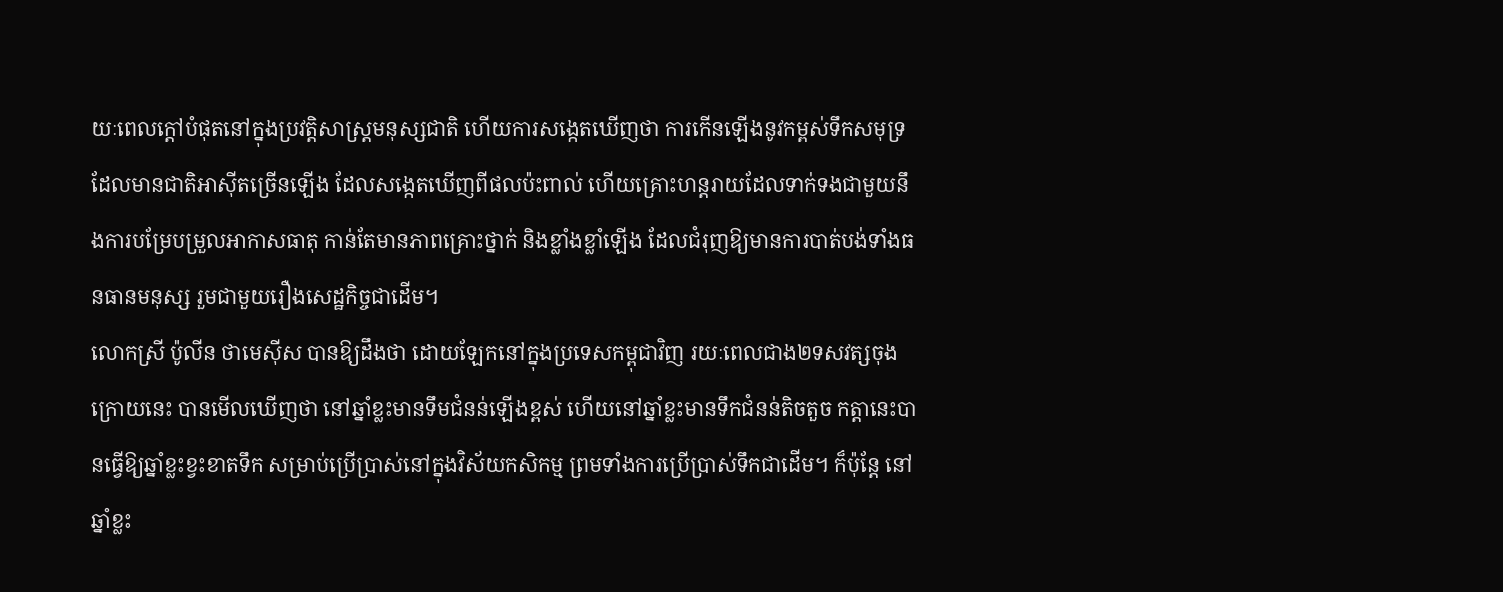យៈពេលក្តៅបំផុតនៅក្នុងប្រវត្តិសាស្ត្រមនុស្សជាតិ ហើយការសង្កេតឃើញថា ការកើនឡើងនូវកម្ពស់ទឹកសមុទ្រ ដែលមានជាតិអាស៊ីតច្រើនឡើង ដែលសង្កេតឃើញពីផលប៉ះពាល់ ហើយគ្រោះហន្តរាយដែលទាក់ទងជាមួយនឹងការបម្រែបម្រួលអាកាសធាតុ កាន់តែមានភាពគ្រោះថ្នាក់ និងខ្លាំងខ្លាំឡើង ដែលជំរុញឱ្យមានការបាត់បង់ទាំងធនធានមនុស្ស រួមជាមួយរឿងសេដ្ឋកិច្ចជាដើម។
លោកស្រី ប៉ូលីន ថាមេស៊ីស បានឱ្យដឹងថា ដោយឡែកនៅក្នុងប្រទេសកម្ពុជាវិញ រយៈពេលជាង២ទសវត្សចុងក្រោយនេះ បានមើលឃើញថា នៅឆ្នាំខ្លះមានទឹមជំនន់ឡើងខ្ពស់ ហើយនៅឆ្នាំខ្លះមានទឹកជំនន់តិចតួច កត្តានេះបានធ្វើឱ្យឆ្នាំខ្លះខ្វះខាតទឹក សម្រាប់ប្រើប្រាស់នៅក្នុងវិស័យកសិកម្ម ព្រមទាំងការប្រើប្រាស់ទឹកជាដើម។ ក៏ប៉ុន្តែ នៅឆ្នាំខ្លះ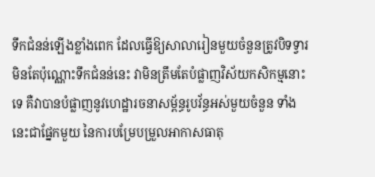ទឹកជំនន់ឡើងខ្លាំងពេក ដែលធ្វើឱ្យសាលារៀនមួយចំនួនត្រូវបិទទ្វារ មិនតែប៉ុណ្ណោះទឹកជំនន់នេះ វាមិនត្រឹមតែបំផ្លាញវិស័យកសិកម្មនោះទេ គឺវាបានបំផ្លាញនូវហេដ្ឋារចនាសម្ព័ន្ធរូបវ័ន្ធអស់មួយចំនួន ទាំងនេះជាផ្នែកមួយ នៃការបម្រែបម្រួលអាកាសធាតុ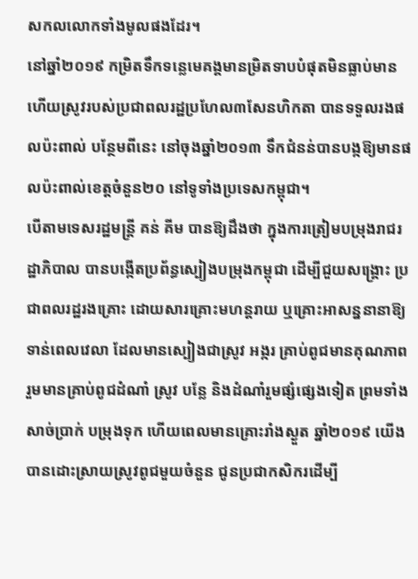សកលលោកទាំងមូលផងដែរ។
នៅឆ្នាំ២០១៩ កម្រិតទឹកទន្លេមេគង្គមានម្រិតទាបបំផុតមិនធ្លាប់មាន ហើយស្រូវរបស់ប្រជាពលរដ្ឋប្រហែល៣សែនហិកតា បានទទួលរងផលប៉ះពាល់ បន្ថែមពីនេះ នៅចុងឆ្នាំ២០១៣ ទឹកជំនន់បានបង្កឱ្យមានផលប៉ះពាល់ខេត្តចំនួន២០ នៅទូទាំងប្រទេសកម្ពុជា។
បើតាមទេសរដ្ឋមន្ត្រី គន់ គីម បានឱ្យដឹងថា ក្នុងការត្រៀមបម្រុងរាជរដ្ឋាភិបាល បានបង្កើតប្រព័ន្ធស្បៀងបម្រុងកម្ពុជា ដើម្បីជួយសង្រ្គោះ ប្រជាពលរដ្ឋរងគ្រោះ ដោយសារគ្រោះមហន្តរាយ ឬគ្រោះអាសន្ននានាឱ្យទាន់ពេលវេលា ដែលមានស្បៀងជាស្រូវ អង្ករ គ្រាប់ពូជមានគុណភាព រួមមានគ្រាប់ពូជដំណាំ ស្រូវ បន្លែ និងដំណាំរួមផ្សំផ្សេងទៀត ព្រមទាំងសាច់ប្រាក់ បម្រុងទុក ហើយពេលមានគ្រោះរាំងស្ងួត ឆ្នាំ២០១៩ យើងបានដោះស្រាយស្រូវពូជមួយចំនួន ជូនប្រជាកសិករដើម្បី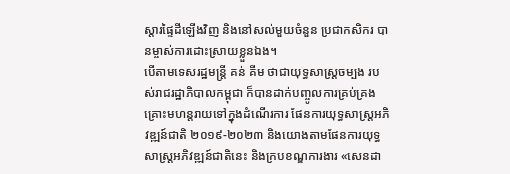ស្តារផ្ទៃដីឡើងវិញ និងនៅសល់មួយចំនួន ប្រជាកសិករ បានម្ចាស់ការដោះស្រាយខ្លួនឯង។
បើតាមទេសរដ្ឋមន្ត្រី គន់ គីម ថាជាយុទ្ធសាស្រ្តចម្បង របស់រាជរដ្ឋាភិបាលកម្ពុជា ក៏បានដាក់បញ្ចូលការគ្រប់គ្រងគ្រោះមហន្តរាយទៅក្នុងដំណើរការ ផែនការយុទ្ធសាស្រ្តអភិវឌ្ឍន៍ជាតិ ២០១៩-២០២៣ និងយោងតាមផែនការយុទ្ធសាស្រ្តអភិវឌ្ឍន៍ជាតិនេះ និងក្របខណ្ឌការងារ «សេនដា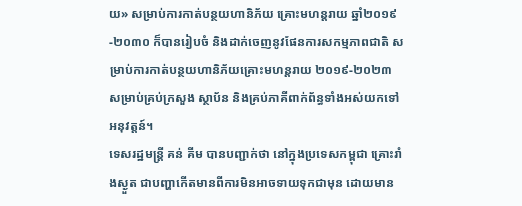យ» សម្រាប់ការកាត់បន្ថយហានិភ័យ គ្រោះមហន្តរាយ ឆ្នាំ២០១៩-២០៣០ ក៏បានរៀបចំ និងដាក់ចេញនូវផែនការសកម្មភាពជាតិ សម្រាប់ការកាត់បន្ថយហានិភ័យគ្រោះមហន្តរាយ ២០១៩-២០២៣ សម្រាប់គ្រប់ក្រសួង ស្ថាប័ន និងគ្រប់ភាគីពាក់ព័ន្ធទាំងអស់យកទៅអនុវត្តន៍។
ទេសរដ្ឋមន្ត្រី គន់ គីម បានបញ្ជាក់ថា នៅក្នុងប្រទេសកម្ពុជា គ្រោះរាំងស្ងួត ជាបញ្ហាកើតមានពីការមិនអាចទាយទុកជាមុន ដោយមាន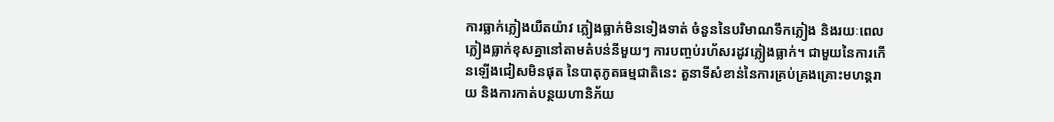ការធ្លាក់ភ្លៀងយឺតយ៉ាវ ភ្លៀងធ្លាក់មិនទៀងទាត់ ចំនួននៃបរិមាណទឹកភ្លៀង និងរយៈពេលភ្លៀងធ្លាក់ខុសគ្នានៅតាមតំបន់នីមួយៗ ការបញ្ចប់រហ័សរដូវភ្លៀងធ្លាក់។ ជាមួយនៃការកើនឡើងជៀសមិនផុត នៃបាតុភូតធម្មជាតិនេះ តួនាទីសំខាន់នៃការគ្រប់គ្រងគ្រោះមហន្តរាយ និងការកាត់បន្ថយហានិភ័យ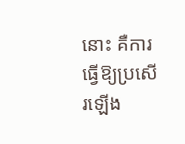នោះ គឺការធ្វើឱ្យប្រសើរឡើង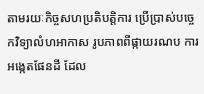តាមរយៈកិច្ចសហប្រតិបត្តិការ ប្រើប្រាស់បចេ្ចកវិទ្យាលំហអាកាស រូបភាពពីផ្កាយរណប ការអង្កេតផែនដី ដែល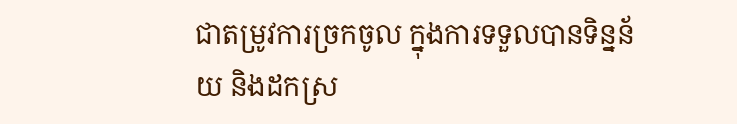ជាតម្រូវការច្រកចូល ក្នុងការទទួលបានទិន្នន័យ និងដកស្រ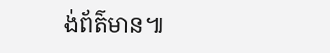ង់ព័ត៌មាន៕